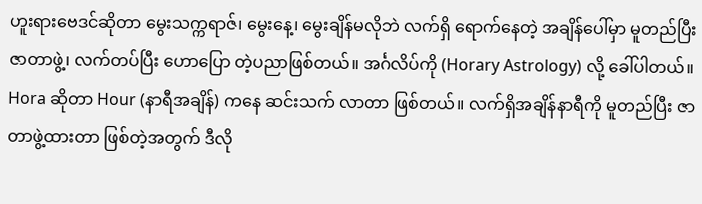ဟူးရားဗေဒင်ဆိုတာ မွေးသက္ကရာဇ်၊ မွေးနေ့၊ မွေးချိန်မလိုဘဲ လက်ရှိ ရောက်နေတဲ့ အချိန်ပေါ်မှာ မူတည်ပြီး ဇာတာဖွဲ့၊ လက်တပ်ပြီး ဟောပြော တဲ့ပညာဖြစ်တယ်။ အင်္ဂလိပ်ကို (Horary Astrology) လို့ ခေါ်ပါတယ်။ Hora ဆိုတာ Hour (နာရီအချိန်) ကနေ ဆင်းသက် လာတာ ဖြစ်တယ်။ လက်ရှိအချိန်နာရီကို မူတည်ပြီး ဇာတာဖွဲ့ထားတာ ဖြစ်တဲ့အတွက် ဒီလို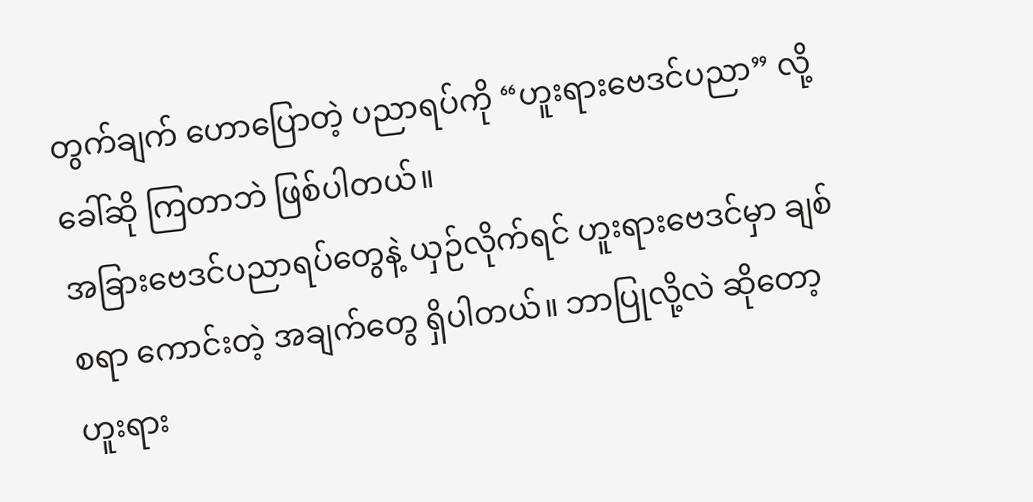တွက်ချက် ဟောပြောတဲ့ ပညာရပ်ကို “ဟူးရားဗေဒင်ပညာ” လို့ ခေါ်ဆို ကြတာဘဲ ဖြစ်ပါတယ်။
အခြားဗေဒင်ပညာရပ်တွေနဲ့ ယှဉ်လိုက်ရင် ဟူးရားဗေဒင်မှာ ချစ်စရာ ကောင်းတဲ့ အချက်တွေ ရှိပါတယ်။ ဘာပြုလို့လဲ ဆိုတော့ ဟူးရား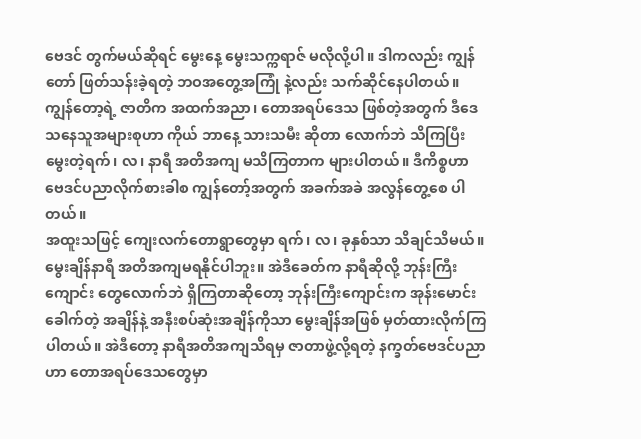ဗေဒင် တွက်မယ်ဆိုရင် မွေးနေ့ မွေးသက္ကရာဇ် မလိုလို့ပါ။ ဒါကလည်း ကျွန်တော် ဖြတ်သန်းခဲ့ရတဲ့ ဘဝအတွေ့အကြုံ နဲ့လည်း သက်ဆိုင်နေပါတယ်။ ကျွန်တော့ရဲ့ ဇာတိက အထက်အညာ၊ တောအရပ်ဒေသ ဖြစ်တဲ့အတွက် ဒီဒေသနေသူအများစုဟာ ကိုယ် ဘာနေ့ သားသမီး ဆိုတာ လောက်ဘဲ သိကြပြီး မွေးတဲ့ရက်၊ လ၊ နာရီ အတိအကျ မသိကြတာက များပါတယ်။ ဒီကိစ္စဟာ ဗေဒင်ပညာလိုက်စားခါစ ကျွန်တော့်အတွက် အခက်အခဲ အလွန်တွေ့စေ ပါတယ်။
အထူးသဖြင့် ကျေးလက်တောရွာတွေမှာ ရက်၊ လ၊ ခုနှစ်သာ သိချင်သိမယ်။ မွေးချိန်နာရီ အတိအကျမရနိုင်ပါဘူး။ အဲဒီခေတ်က နာရီဆိုလို့ ဘုန်းကြီးကျောင်း တွေလောက်ဘဲ ရှိကြတာဆိုတော့ ဘုန်းကြီးကျောင်းက အုန်းမောင်း ခေါက်တဲ့ အချိန်နဲ့ အနီးစပ်ဆုံးအချိန်ကိုသာ မွေးချိန်အဖြစ် မှတ်ထားလိုက်ကြပါတယ်။ အဲဒီတော့ နာရီအတိအကျသိရမှ ဇာတာဖွဲ့လို့ရတဲ့ နက္ခတ်ဗေဒင်ပညာ ဟာ တောအရပ်ဒေသတွေမှာ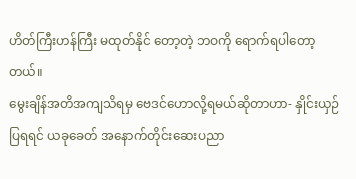ဟိတ်ကြီးဟန်ကြီး မထုတ်နိုင် တော့တဲ့ ဘဝကို ရောက်ရပါတော့တယ်။
မွေးချိန်အတိအကျသိရမှ ဗေဒင်ဟောလို့ရမယ်ဆိုတာဟာ- နှိုင်းယှဉ်ပြရရင် ယခုခေတ် အနောက်တိုင်းဆေးပညာ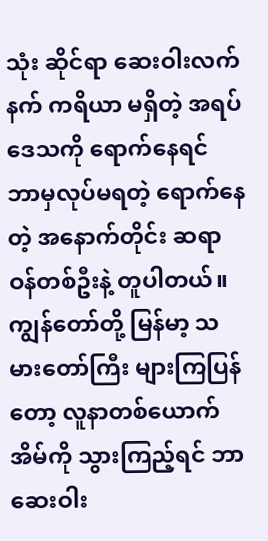သုံး ဆိုင်ရာ ဆေးဝါးလက်နက် ကရိယာ မရှိတဲ့ အရပ်ဒေသကို ရောက်နေရင် ဘာမှလုပ်မရတဲ့ ရောက်နေတဲ့ အနောက်တိုင်း ဆရာဝန်တစ်ဦးနဲ့ တူပါတယ်။ ကျွန်တော်တို့ မြန်မာ့ သမားတော်ကြီး များကြပြန်တော့ လူနာတစ်ယောက် အိမ်ကို သွားကြည့်ရင် ဘာဆေးဝါး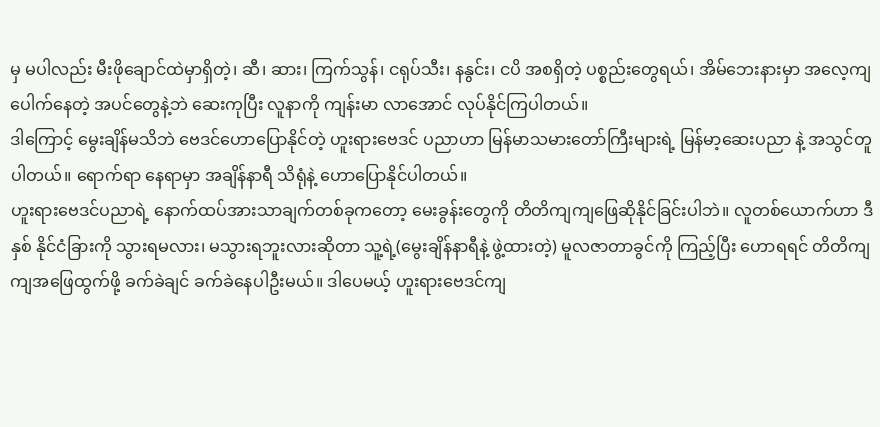မှ မပါလည်း မီးဖိုချောင်ထဲမှာရှိတဲ့၊ ဆီ၊ ဆား၊ ကြက်သွန်၊ ငရုပ်သီး၊ နနွင်း၊ ငပိ အစရှိတဲ့ ပစ္စည်းတွေရယ်၊ အိမ်ဘေးနားမှာ အလေ့ကျပေါက်နေတဲ့ အပင်တွေနဲ့ဘဲ ဆေးကုပြီး လူနာကို ကျန်းမာ လာအောင် လုပ်နိုင်ကြပါတယ်။
ဒါကြောင့် မွေးချိန်မသိဘဲ ဗေဒင်ဟောပြောနိုင်တဲ့ ဟူးရားဗေဒင် ပညာဟာ မြန်မာသမားတော်ကြီးများရဲ့ မြန်မာ့ဆေးပညာ နဲ့ အသွင်တူပါတယ်။ ရောက်ရာ နေရာမှာ အချိန်နာရီ သိရုံနဲ့ ဟောပြောနိုင်ပါတယ်။
ဟူးရားဗေဒင်ပညာရဲ့ နောက်ထပ်အားသာချက်တစ်ခုကတော့ မေးခွန်းတွေကို တိတိကျကျဖြေဆိုနိုင်ခြင်းပါဘဲ။ လူတစ်ယောက်ဟာ ဒီနှစ် နိုင်ငံခြားကို သွားရမလား၊ မသွားရဘူးလားဆိုတာ သူ့ရဲ့(မွေးချိန်နာရီနဲ့ ဖွဲ့ထားတဲ့) မူလဇာတာခွင်ကို ကြည့်ပြီး ဟောရရင် တိတိကျကျအဖြေထွက်ဖို့ ခက်ခဲချင် ခက်ခဲနေပါဦးမယ်။ ဒါပေမယ့် ဟူးရားဗေဒင်ကျ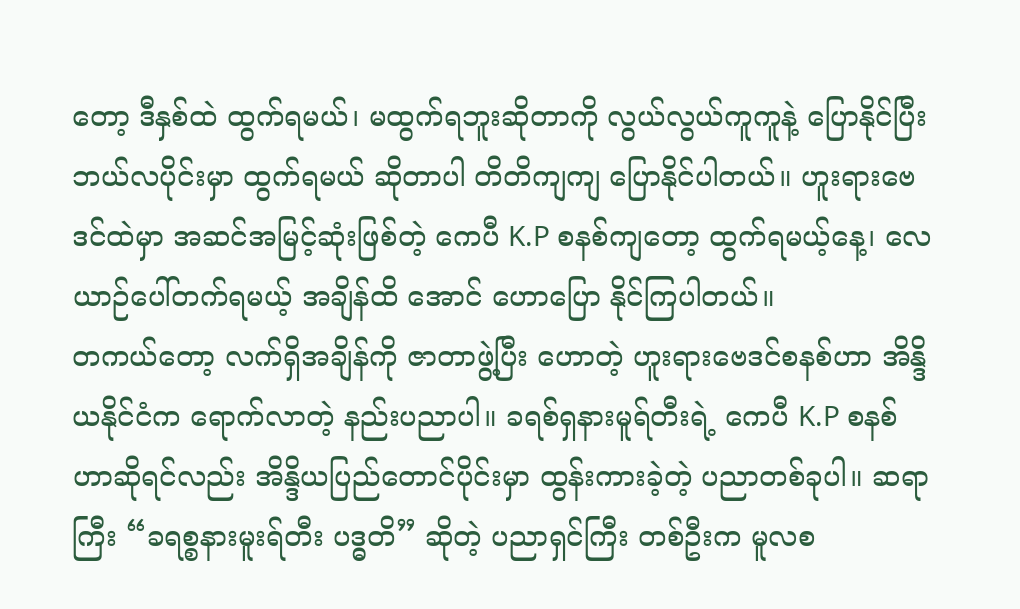တော့ ဒီနှစ်ထဲ ထွက်ရမယ်၊ မထွက်ရဘူးဆိုတာကို လွယ်လွယ်ကူကူနဲ့ ပြောနိုင်ပြီး ဘယ်လပိုင်းမှာ ထွက်ရမယ် ဆိုတာပါ တိတိကျကျ ပြောနိုင်ပါတယ်။ ဟူးရားဗေဒင်ထဲမှာ အဆင်အမြင့်ဆုံးဖြစ်တဲ့ ကေပီ K.P စနစ်ကျတော့ ထွက်ရမယ့်နေ့၊ လေယာဉ်ပေါ်တက်ရမယ့် အချိန်ထိ အောင် ဟောပြော နိုင်ကြပါတယ်။
တကယ်တော့ လက်ရှိအချိန်ကို ဇာတာဖွဲ့ပြီး ဟောတဲ့ ဟူးရားဗေဒင်စနစ်ဟာ အိန္ဒိယနိုင်ငံက ရောက်လာတဲ့ နည်းပညာပါ။ ခရစ်ရှနားမူရ်တီးရဲ့ ကေပီ K.P စနစ်ဟာဆိုရင်လည်း အိန္ဒိယပြည်တောင်ပိုင်းမှာ ထွန်းကားခဲ့တဲ့ ပညာတစ်ခုပါ။ ဆရာကြီး “ခရစ္စနားမူးရ်တီး ပဒ္ဓတိ” ဆိုတဲ့ ပညာရှင်ကြီး တစ်ဦးက မူလစ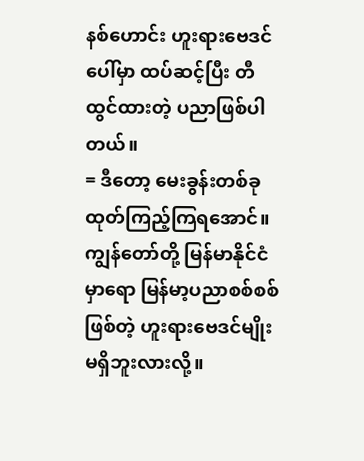နစ်ဟောင်း ဟူးရားဗေဒင်ပေါ်မှာ ထပ်ဆင့်ပြီး တီထွင်ထားတဲ့ ပညာဖြစ်ပါတယ်။
= ဒီတော့ မေးခွန်းတစ်ခု ထုတ်ကြည့်ကြရအောင်။ ကျွန်တော်တို့ မြန်မာနိုင်ငံမှာရော မြန်မာ့ပညာစစ်စစ်ဖြစ်တဲ့ ဟူးရားဗေဒင်မျိုး မရှိဘူးလားလို့။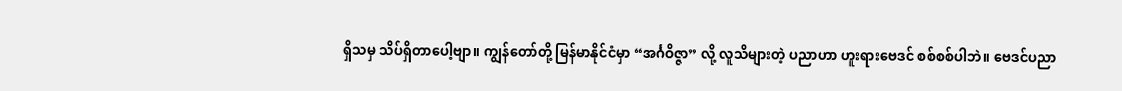ရှိသမှ သိပ်ရှိတာပေါ့ဗျာ။ ကျွန်တော်တို့ မြန်မာနိုင်ငံမှာ “အင်္ဂဝိဇ္ဇာ” လို့ လူသိများတဲ့ ပညာဟာ ဟူးရားဗေဒင် စစ်စစ်ပါဘဲ။ ဗေဒင်ပညာ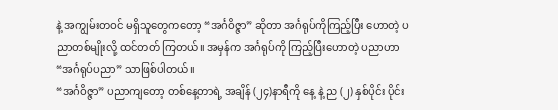နဲ့ အကျွမ်းတဝင် မရှိသူတွေကတော့ “အင်္ဂဝိဇ္ဇာ” ဆိုတာ အင်္ဂရုပ်ကိုကြည့်ပြီး ဟောတဲ့ ပညာတစ်မျိုးလို့ ထင်တတ် ကြတယ်။ အမှန်က အင်္ဂရုပ်ကို ကြည့်ပြီးဟောတဲ့ ပညာဟာ “အင်္ဂရုပ်ပညာ” သာဖြစ်ပါတယ်။
“အင်္ဂဝိဇ္ဇာ” ပညာကျတော့ တစ်နေ့တာရဲ့ အချိန် (၂၄)နာရီကို နေ့ နဲ့ ည (၂) နှစ်ပိုင်း ပိုင်း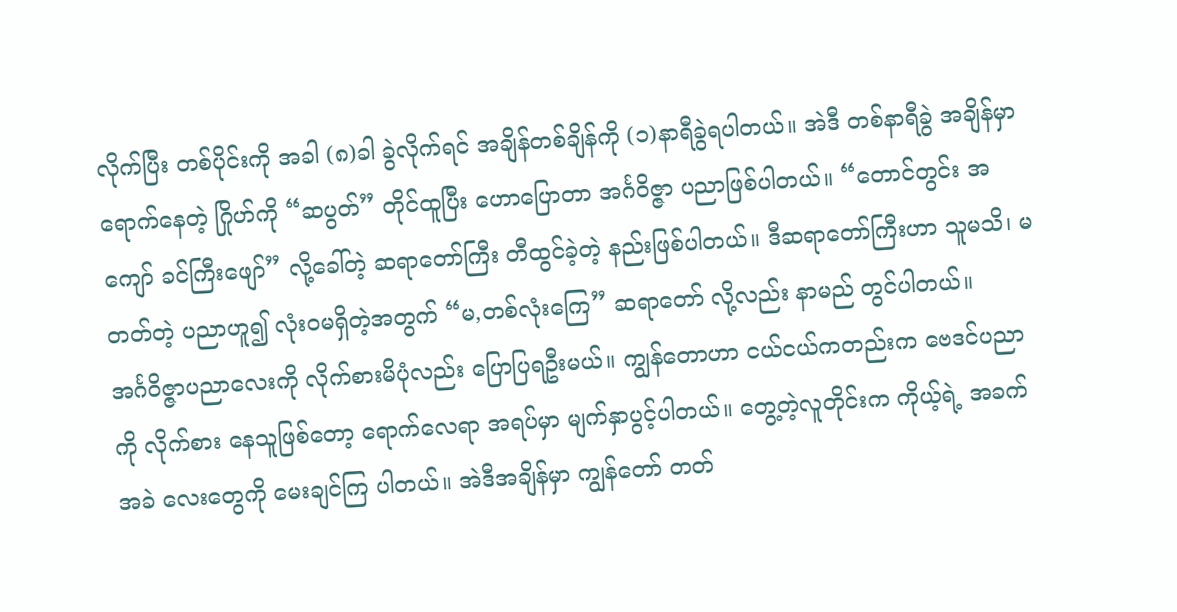လိုက်ပြီး တစ်ပိုင်းကို အခါ (၈)ခါ ခွဲလိုက်ရင် အချိန်တစ်ချိန်ကို (၁)နာရီခွဲရပါတယ်။ အဲဒီ တစ်နာရီခွဲ အချိန်မှာရောက်နေတဲ့ ဂြိုဟ်ကို “ဆပွတ်” တိုင်ထူပြီး ဟောပြောတာ အင်္ဂဝိဇ္ဇာ ပညာဖြစ်ပါတယ်။ “တောင်တွင်း အကျော် ခင်ကြီးဖျော်” လို့ခေါ်တဲ့ ဆရာတော်ကြီး တီထွင်ခဲ့တဲ့ နည်းဖြစ်ပါတယ်။ ဒီဆရာတော်ကြီးဟာ သူမသိ၊ မတတ်တဲ့ ပညာဟူ၍ လုံးဝမရှိတဲ့အတွက် “မ,တစ်လုံးကြေ” ဆရာတော် လို့လည်း နာမည် တွင်ပါတယ်။
အင်္ဂဝိဇ္ဇာပညာလေးကို လိုက်စားမိပုံလည်း ပြောပြရဦးမယ်။ ကျွန်တောဟာ ငယ်ငယ်ကတည်းက ဗေဒင်ပညာကို လိုက်စား နေသူဖြစ်တော့ ရောက်လေရာ အရပ်မှာ မျက်နှာပွင့်ပါတယ်။ တွေ့တဲ့လူတိုင်းက ကိုယ့်ရဲ့ အခက်အခဲ လေးတွေကို မေးချင်ကြ ပါတယ်။ အဲဒီအချိန်မှာ ကျွန်တော် တတ်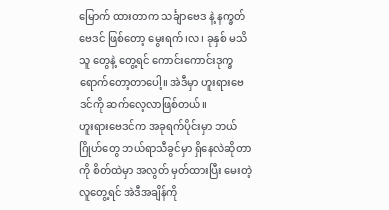မြောက် ထားတာက သင်္ချာဗေဒ နဲ့ နက္ခတ်ဗေဒင် ဖြစ်တော့ မွေးရက်၊လ၊ ခုနှစ် မသိသူ တွေနဲ့ တွေ့ရင် ကောင်းကောင်းဒုက္ခရောက်တော့တာပေါ့။ အဲဒီမှာ ဟူးရားဗေဒင်ကို ဆက်လေ့လာဖြစ်တယ်။
ဟူးရားဗေဒင်က အခုရက်ပိုင်းမှာ ဘယ်ဂြိုဟ်တွေ ဘယ်ရာသီခွင်မှာ ရှိနေလဲဆိုတာကို စိတ်ထဲမှာ အလွတ် မှတ်ထားပြီး မေးတဲ့လူတွေ့ရင် အဲဒီအချိန်ကို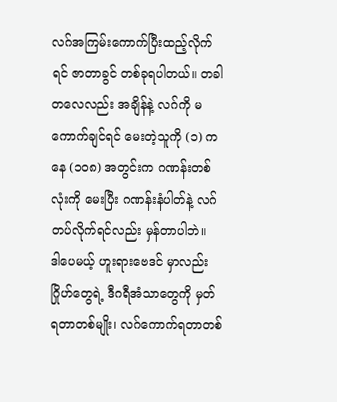လဂ်အကြမ်းကောက်ပြီးထည့်လိုက်ရင် ဇာတာခွင် တစ်ခုရပါတယ်။ တခါတလေလည်း အချိန်နဲ့ လဂ်ကို မကောက်ချင်ရင် မေးတဲ့သူကို (၁) ကနေ (၁ဝ၈) အတွင်းက ဂဏန်းတစ်လုံးကို မေးပြီး ဂဏန်းနံပါတ်နဲ့ လဂ်တပ်လိုက်ရင်လည်း မှန်တာပါဘဲ။
ဒါပေမယ့် ဟူးရားဗေဒင် မှာလည်း ဂြိုဟ်တွေရဲ့ ဒီဂရီအံသာတွေကို မှတ်ရတာတစ်မျိုး၊ လဂ်ကောက်ရတာတစ်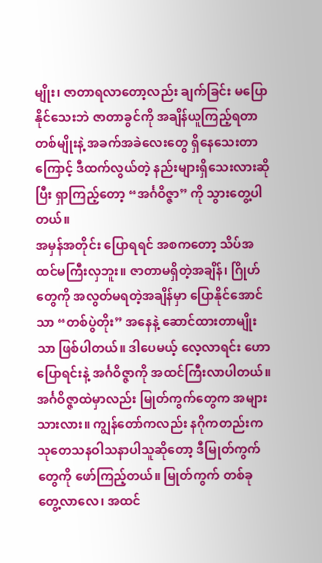မျိုး၊ ဇာတာရလာတော့လည်း ချက်ခြင်း မပြောနိုင်သေးဘဲ ဇာတာခွင်ကို အချိန်ယူကြည့်ရတာတစ်မျိုးနဲ့ အခက်အခဲလေးတွေ ရှိနေသေးတာကြောင့် ဒီထက်လွယ်တဲ့ နည်းများရှိသေးလားဆိုပြီး ရှာကြည့်တော့ “အင်္ဂဝိဇ္ဇာ” ကို သွားတွေ့ပါတယ်။
အမှန်အတိုင်း ပြောရရင် အစကတော့ သိပ်အထင်မကြီးလှဘူး။ ဇာတာမရှိတဲ့အချိန်၊ ဂြိုဟ်တွေကို အလွတ်မရတဲ့အချိန်မှာ ပြောနိုင်အောင်သာ “တစ်ပွဲတိုး” အနေနဲ့ ဆောင်ထားတာမျိုးသာ ဖြစ်ပါတယ်။ ဒါပေမယ့် လေ့လာရင်း ဟောပြောရင်းနဲ့ အင်္ဂဝိဇ္ဇာကို အထင်ကြီးလာပါတယ်။ အင်္ဂဝိဇ္ဇာထဲမှာလည်း မြုတ်ကွက်တွေက အများသားလား။ ကျွန်တော်ကလည်း နဂိုကတည်းက သုတေသနဝါသနာပါသူဆိုတော့ ဒီမြုတ်ကွက်တွေကို ဖော်ကြည့်တယ်။ မြုတ်ကွက် တစ်ခု တွေ့လာလေ၊ အထင်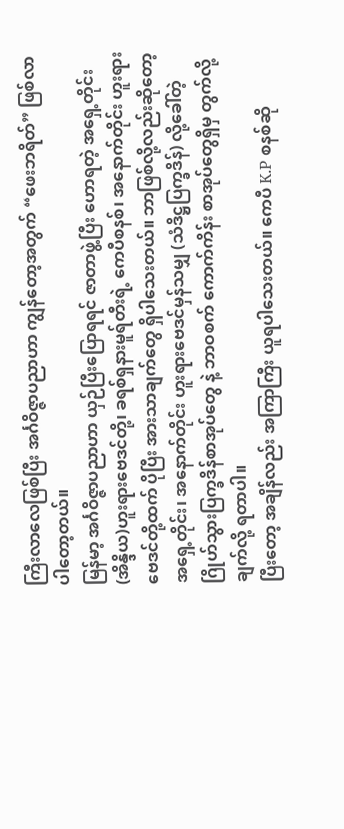ကြီးလာလေဖြစ်ပြီး အင်္ဂဝိဇ္ဇာပညာဟာ ကျွန်တော့အတွက် “ဖေးဘရိတ်” ဖြစ်လာပါတော့တယ်။
မြန်မာ့ အင်္ဂဝိဇ္ဇာပညာဟာ ယှဉ်ပြီးပြောရရင် ဇာတာဖွဲ့ပြီး ဟောရတဲ့ အရှေ့တိုင်း(အိန္ဒိယ)ဟူးရားဗေဒင်တို့၊ ခရစ်ရှနားမူရ်တီးရဲ့ ကေပီစနစ်၊ အနောက်တိုင်း ဟူးရားဗေဒင်တို့ထက် ပိုပြီး အားသာချက်တွေ ရှိပါသေးတယ်။ ဘာဖြစ်လို့လည်းဆိုတော့ အရှေ့တိုင်း၊ အနောက်တိုင်း ဟူးရားဗေဒင်မှန်သမျှ (သံဒိဋ္ဌပြက္ခဒိန်) လို့ခေါ်တဲ့ ဂြိုဟ်သွားပြက္ခဒိန်စာအုပ်တွေ နဲ့ ဘာဝစက် ကောက်ကိန်း စာအုပ်တွေရှိမှ တွက်လို့ချက်လို့ ရတာပါ။
ပြီးတော့ အချိန်လည်း အကြာကြီး ယူရပါသေးတယ်။ ကေပီ K.P စနစ်ဆို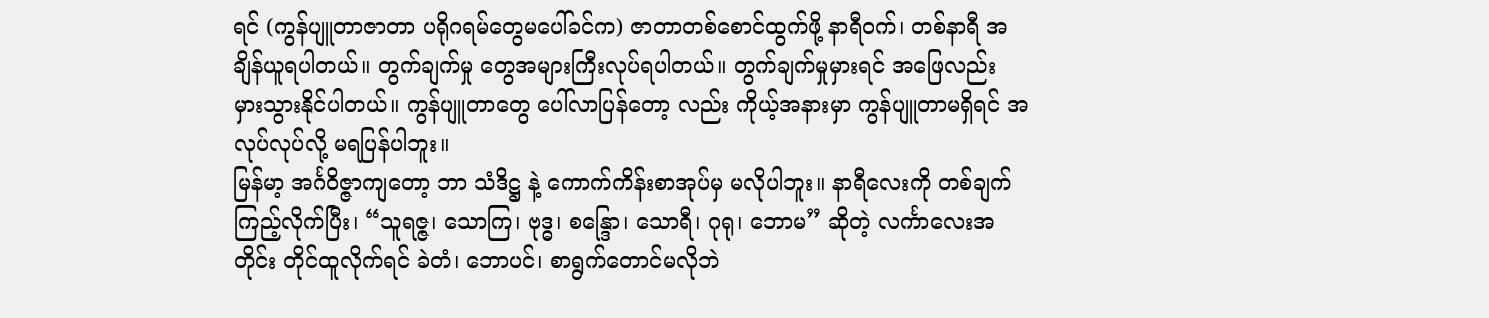ရင် (ကွန်ပျူတာဇာတာ ပရိုဂရမ်တွေမပေါ်ခင်က) ဇာတာတစ်စောင်ထွက်ဖို့ နာရီဝက်၊ တစ်နာရီ အချိန်ယူရပါတယ်။ တွက်ချက်မှု တွေအများကြီးလုပ်ရပါတယ်။ တွက်ချက်မှုမှားရင် အဖြေလည်း မှားသွားနိုင်ပါတယ်။ ကွန်ပျူတာတွေ ပေါ်လာပြန်တော့ လည်း ကိုယ့်အနားမှာ ကွန်ပျူတာမရှိရင် အလုပ်လုပ်လို့ မရပြန်ပါဘူး။
မြန်မာ့ အင်္ဂဝိဇ္ဇာကျတော့ ဘာ သံဒိဋ္ဌ နဲ့ ကောက်ကိန်းစာအုပ်မှ မလိုပါဘူး။ နာရီလေးကို တစ်ချက်ကြည့်လိုက်ပြီး၊ “သူရဇ္ဇ၊ သောကြ၊ ဗုဒ္ဓ၊ စန္ဒြော၊ သောရီ၊ ဂုရု၊ ဘောမ” ဆိုတဲ့ လင်္ကာလေးအတိုင်း တိုင်ထူလိုက်ရင် ခဲတံ၊ ဘောပင်၊ စာရွက်တောင်မလိုဘဲ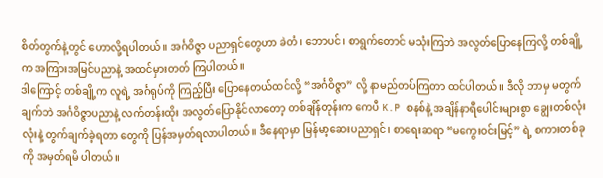စိတ်တွက်နဲ့တွင် ဟောလို့ရပါတယ်။ အင်္ဂဝိဇ္ဇာ ပညာရှင်တွေဟာ ခဲတံ၊ ဘောပင်၊ စာရွက်တောင် မသုံးကြဘဲ အလွတ်ပြောနေကြလို့ တစ်ချို့က အကြားအမြင်ပညာနဲ့ အထင်မှားတတ် ကြပါတယ်။
ဒါကြောင့် တစ်ချို့က လူရဲ့ အင်္ဂရုပ်ကို ကြည့်ပြီး ပြောနေတယ်ထင်လို့ “အင်္ဂဝိဇ္ဇာ” လို့ နာမည်တပ်ကြတာ ထင်ပါတယ်။ ဒီလို ဘာမှ မတွက်ချက်ဘဲ အင်္ဂဝိဇ္ဇာပညာနဲ့ လက်တန်းထိုး အလွတ်ပြောနိုင်လာတော့ တစ်ချိန်တုန်းက ကေပီ K.P စနစ်နဲ့ အချိန်နာရီပေါင်းများစွာ ချွေးတစ်လုံးလုံးနဲ့ တွက်ချက်ခဲ့ရတာ တွေကို ပြန်အမှတ်ရလာပါတယ်။ ဒီနေရာမှာ မြန်မာ့ဆေးပညာရှင်၊ စာရေးဆရာ “မကွေးဝင်းမြင့်” ရဲ့ စကားတစ်ခုကို အမှတ်ရမိ ပါတယ်။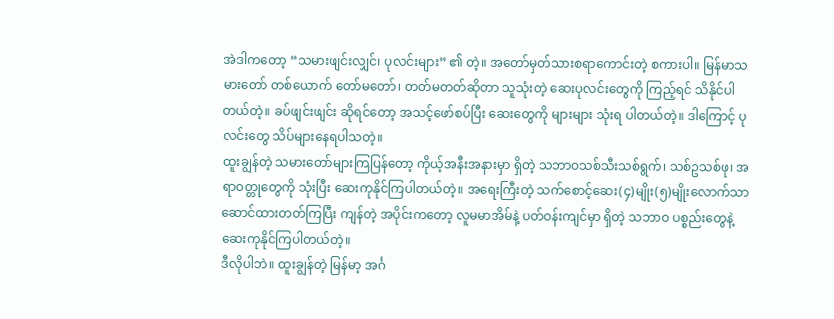အဲဒါကတော့ “သမားဖျင်းလျှင်၊ ပုလင်းများ” ၏ တဲ့။ အတော်မှတ်သားစရာကောင်းတဲ့ စကားပါ။ မြန်မာသမားတော် တစ်ယောက် တော်မတော်၊ တတ်မတတ်ဆိုတာ သူသုံးတဲ့ ဆေးပုလင်းတွေကို ကြည့်ရင် သိနိုင်ပါတယ်တဲ့။ ခပ်ဖျင်းဖျင်း ဆိုရင်တော့ အသင့်ဖော်စပ်ပြီး ဆေးတွေကို များများ သုံးရ ပါတယ်တဲ့။ ဒါကြောင့် ပုလင်းတွေ သိပ်များနေရပါသတဲ့။
ထူးချွန်တဲ့ သမားတော်များကြပြန်တော့ ကိုယ့်အနီးအနားမှာ ရှိတဲ့ သဘာဝသစ်သီးသစ်ရွက်၊ သစ်ဥသစ်ဖု၊ အရာဝတ္တုတွေကို သုံးပြီး ဆေးကုနိုင်ကြပါတယ်တဲ့။ အရေးကြီးတဲ့ သက်စောင့်ဆေး(၄)မျိုး(၅)မျိုးလောက်သာ ဆောင်ထားတတ်ကြပြီး ကျန်တဲ့ အပိုင်းကတော့ လူမမာအိမ်နဲ့ ပတ်ဝန်းကျင်မှာ ရှိတဲ့ သဘာဝ ပစ္စည်းတွေနဲ့ ဆေးကုနိုင်ကြပါတယ်တဲ့။
ဒီလိုပါဘဲ။ ထူးချွန်တဲ့ မြန်မာ့ အင်္ဂ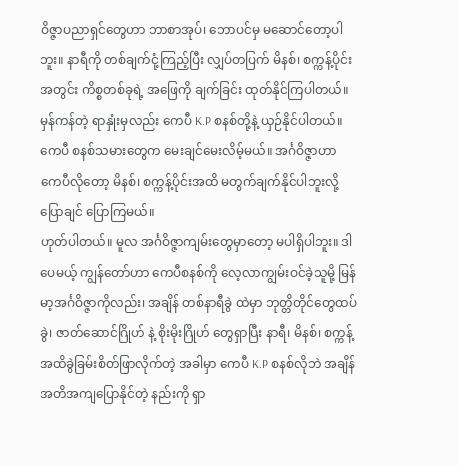ဝိဇ္ဇာပညာရှင်တွေဟာ ဘာစာအုပ်၊ ဘောပင်မှ မဆောင်တော့ပါဘူး။ နာရီကို တစ်ချက်ငုံ့ကြည့်ပြီး လျှပ်တပြက် မိနစ်၊ စက္ကန့်ပိုင်းအတွင်း ကိစ္စတစ်ခုရဲ့ အဖြေကို ချက်ခြင်း ထုတ်နိုင်ကြပါတယ်။ မှန်ကန်တဲ့ ရာနှုံးမှလည်း ကေပီ K.P စနစ်တို့နဲ့ ယှဉ်နိုင်ပါတယ်။ ကေပီ စနစ်သမားတွေက မေးချင်မေးလိမ့်မယ်။ အင်္ဂဝိဇ္ဇာဟာ ကေပီလိုတော့ မိနစ်၊ စက္ကန့်ပိုင်းအထိ မတွက်ချက်နိုင်ပါဘူးလို့ ပြောချင် ပြောကြမယ်။
ဟုတ်ပါတယ်။ မူလ အင်္ဂဝိဇ္ဇာကျမ်းတွေမှာတော့ မပါရှိပါဘူး။ ဒါပေမယ့် ကျွန်တော်ဟာ ကေပီစနစ်ကို လေ့လာကျွမ်းဝင်ခဲ့သူမို့ မြန်မာ့အင်္ဂဝိဇ္ဇာကိုလည်း၊ အချိန် တစ်နာရီခွဲ ထဲမှာ ဘုတ္တိတိုင်တွေထပ်ခွဲ၊ ဇာတ်ဆောင်ဂြိုဟ် နဲ့ စိုးမိုးဂြိုဟ် တွေရှာပြီး နာရီ၊ မိနစ်၊ စက္ကန့် အထိခွဲခြမ်းစိတ်ဖြာလိုက်တဲ့ အခါမှာ ကေပီ K.P စနစ်လိုဘဲ အချိန်အတိအကျပြောနိုင်တဲ့ နည်းကို ရှာ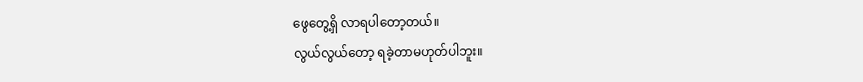ဖွေတွေ့ရှိ လာရပါတော့တယ်။
လွယ်လွယ်တော့ ရခဲ့တာမဟုတ်ပါဘူး။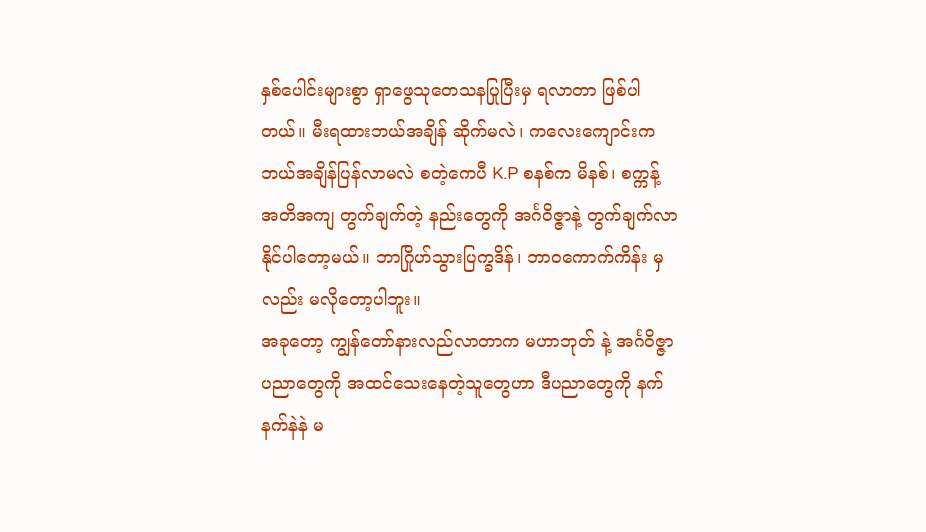နှစ်ပေါင်းများစွာ ရှာဖွေသုတေသနပြုပြီးမှ ရလာတာ ဖြစ်ပါတယ်။ မီးရထားဘယ်အချိန် ဆိုက်မလဲ၊ ကလေးကျောင်းက ဘယ်အချိန်ပြန်လာမလဲ စတဲ့ကေပီ K.P စနစ်က မိနစ်၊ စက္ကန့် အတိအကျ တွက်ချက်တဲ့ နည်းတွေကို အင်္ဂဝိဇ္ဇာနဲ့ တွက်ချက်လာနိုင်ပါတော့မယ်။ ဘာဂြိုဟ်သွားပြက္ခဒိန်၊ ဘာဝကောက်ကိန်း မှလည်း မလိုတော့ပါဘူး။
အခုတော့ ကျွန်တော်နားလည်လာတာက မဟာဘုတ် နဲ့ အင်္ဂဝိဇ္ဇာပညာတွေကို အထင်သေးနေတဲ့သူတွေဟာ ဒီပညာတွေကို နက်နက်နဲနဲ မ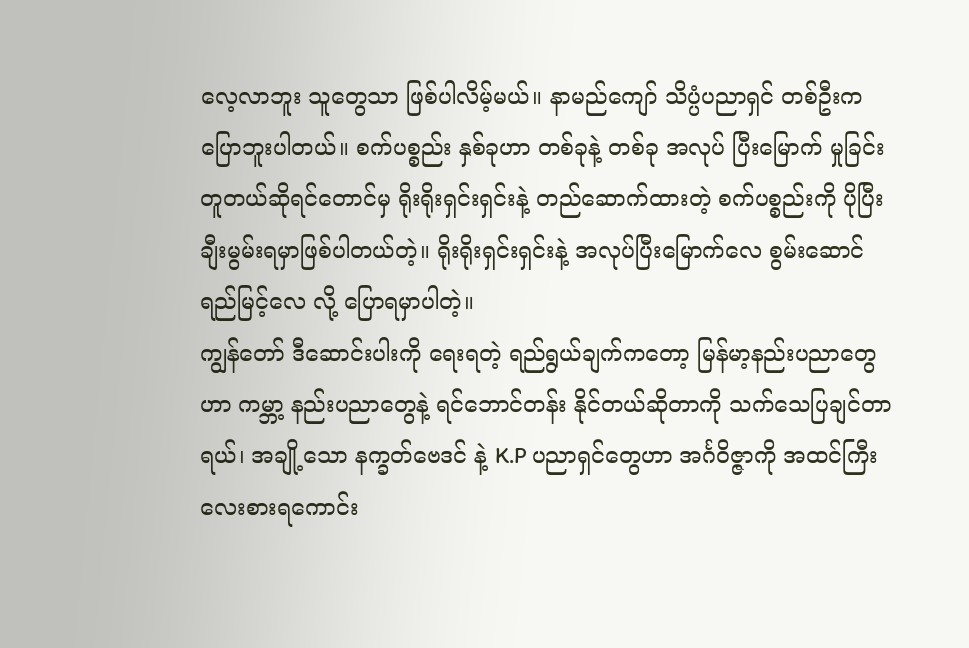လေ့လာဘူး သူတွေသာ ဖြစ်ပါလိမ့်မယ်။ နာမည်ကျော် သိပ္ပံပညာရှင် တစ်ဦးက ပြောဘူးပါတယ်။ စက်ပစ္စည်း နှစ်ခုဟာ တစ်ခုနဲ့ တစ်ခု အလုပ် ပြီးမြောက် မှုခြင်း တူတယ်ဆိုရင်တောင်မှ ရိုးရိုးရှင်းရှင်းနဲ့ တည်ဆောက်ထားတဲ့ စက်ပစ္စည်းကို ပိုပြီး ချီးမွမ်းရမှာဖြစ်ပါတယ်တဲ့။ ရိုးရိုးရှင်းရှင်းနဲ့ အလုပ်ပြီးမြောက်လေ စွမ်းဆောင်ရည်မြင့်လေ လို့ ပြောရမှာပါတဲ့။
ကျွန်တော် ဒီဆောင်းပါးကို ရေးရတဲ့ ရည်ရွယ်ချက်ကတော့ မြန်မာ့နည်းပညာတွေဟာ ကမ္ဘာ့ နည်းပညာတွေနဲ့ ရင်ဘောင်တန်း နိုင်တယ်ဆိုတာကို သက်သေပြချင်တာရယ်၊ အချို့သော နက္ခတ်ဗေဒင် နဲ့ K.P ပညာရှင်တွေဟာ အင်္ဂဝိဇ္ဇာကို အထင်ကြီး လေးစားရကောင်း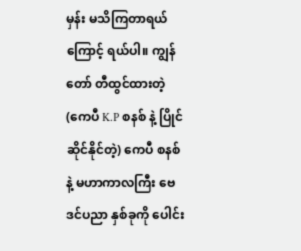မှန်း မသိကြတာရယ်ကြောင့် ရယ်ပါ။ ကျွန်တော် တီထွင်ထားတဲ့ (ကေပီ K.P စနစ် နဲ့ ပြိုင်ဆိုင်နိုင်တဲ့) ကေပီ စနစ် နဲ့ မဟာကာလကြီး ဗေဒင်ပညာ နှစ်ခုကို ပေါင်း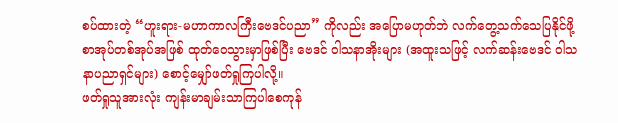စပ်ထားတဲ့ “ဟူးရား-မဟာကာလကြီးဗေဒင်ပညာ” ကိုလည်း အပြောမဟုတ်ဘဲ လက်တွေ့သက်သေပြနိုင်ဖို့ စာအုပ်တစ်အုပ်အဖြစ် ထုတ်ဝေသွားမှာဖြစ်ပြီး ဗေဒင် ဝါသနာအိုးများ (အထူးသဖြင့် လက်ဆန်းဗေဒင် ဝါသနာပညာရှင်များ) စောင့်မျှော်ဖတ်ရှုကြပါလို့။
ဖတ်ရှုသူအားလုံး ကျန်းမာချမ်းသာကြပါစေကုန်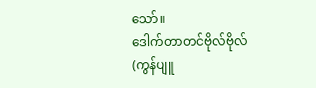သော်။
ဒေါက်တာတင်ဗိုလ်ဗိုလ် (ကွန်ပျူ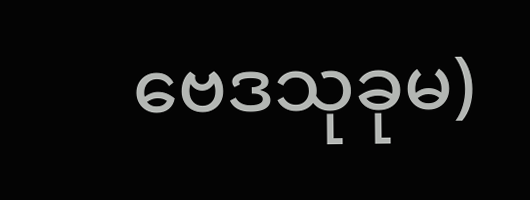ဗေဒသုခုမ)